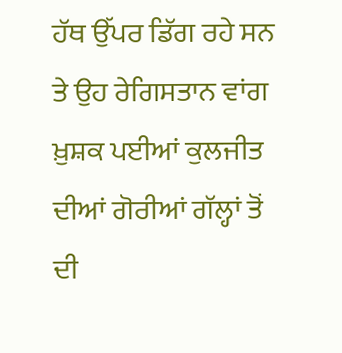ਹੱਥ ਉੱਪਰ ਡਿੱਗ ਰਹੇ ਸਨ ਤੇ ਉਹ ਰੇਗਿਸਤਾਨ ਵਾਂਗ ਖ਼ੁਸ਼ਕ ਪਈਆਂ ਕੁਲਜੀਤ ਦੀਆਂ ਗੋਰੀਆਂ ਗੱਲ੍ਹਾਂ ਤੋਂ ਦੀ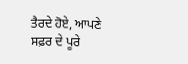ਤੈਰਦੇ ਹੋਏ, ਆਪਣੇ ਸਫ਼ਰ ਦੇ ਪੂਰੇ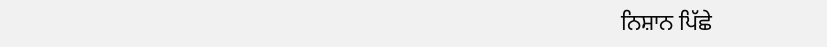ਨਿਸ਼ਾਨ ਪਿੱਛੇ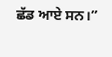ਛੱਡ ਆਏ ਸਨ।”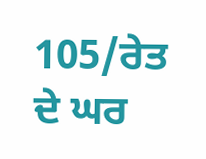105/ਰੇਤ ਦੇ ਘਰ